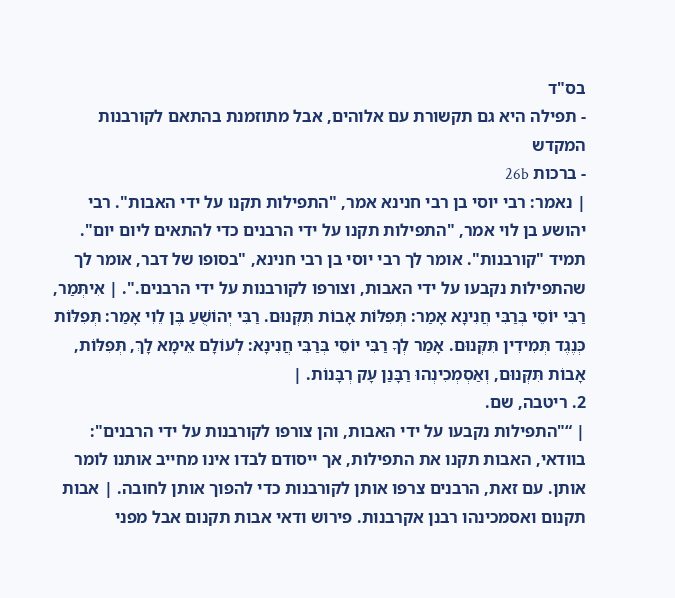בס"ד
- תפילה היא גם תקשורת עם אלוהים, אבל מתוזמנת בהתאם לקורבנות המקדש
- ברכות 26b
| נאמר: רבי יוסי בן רבי חנינא אמר, "התפילות תקנו על ידי האבות". רבי יהושע בן לוי אמר, "התפילות תקנו על ידי הרבנים כדי להתאים ליום יום". תמיד "קורבנות". אומר לך רבי יוסי בן רבי חנינא, "בסופו של דבר, אומר לך שהתפילות נקבעו על ידי האבות, וצורפו לקורבנות על ידי הרבנים.". | אִיתְּמַר, רַבִּי יוֹסֵי בְּרַבִּי חֲנִינָא אָמַר: תְּפִלּוֹת אָבוֹת תִּקְּנוּם. רַבִּי יְהוֹשֻׁעַ בֶּן לֵוִי אָמַר: תְּפִלּוֹת כְּנֶגֶד תְּמִידִין תִּקְּנוּם. אָמַר לְךָ רַבִּי יוֹסֵי בְּרַבִּי חֲנִינָא: לְעוֹלָם אֵימָא לָךְ, תְּפִלּוֹת, אָבוֹת תִּקְּנוּם, וְאַסְמְכִינְהוּ רַבָּנַן עָק רְבָּנוֹת. |
2. ריטבה, שם.
| “"התפילות נקבעו על ידי האבות, והן צורפו לקורבנות על ידי הרבנים": בוודאי, האבות תקנו את התפילות, אך ייסודם לבדו אינו מחייב אותנו לומר אותן. עם זאת, הרבנים צרפו אותן לקורבנות כדי להפוך אותן לחובה. | אבות תקנום ואסמכינהו רבנן אקרבנות. פירוש ודאי אבות תקנום אבל מפני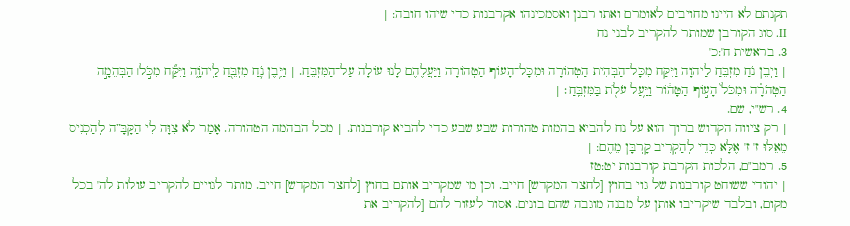תקנתם לא היינו מחויבים לאומרם ואתו רבנן ואסמכינהו אקרבנות כדי שיהו חובה: |
II. סוג הקורבן שמותר להקריב לבני נח
3. בראשית ח':כ'
| וַיְבֵן נֹחַ מִזְבֵּחַ לַיהוָה וַיִּקַּח מִכָּל־הַבְּהִית הַטְהוֹרָה וּמִכָּל־הָעוֹף הַטְהוֹרָה וַיַּעֲלֶהֶם לָנוּ עוֹלָה עַל־הַמִּזְבֵּחַ. | וַיִּ֥בֶן נֹ֛חַ מִזְבֵּ֖חַ לַֽיהֹוָ֑ה וַיִּקַּ֞ח מִכֹּ֣ל׀ הַבְּהֵמָ֣ה הַטְּהֹרָ֗ה וּמִכֹּל֙ הָע֣וֹף הַטָּה֔וֹר וַיַּ֥עַל עֹלֹ֖ת בַּמִּזְבֵּֽחַ׃ |
4. רש"י, שם.
| רק ציווה הקדוש ברוך הוא על נח להביא בהמות טהורות שבע שבע כדי להביא קורבנות. | מכל הבהמה הטהורה. אָמַר לֹא צִוָּה לִי הַקָּבָּ”ה לְהַכְנִיס מֵאֵלּוּ ז' ז' אֶלָּא כְּדֵי לְהַקְרִיב קָרְבָּן מֵהֶם: |
5. רמב"ם, הלכות הקרבת קורבנות יט:טז
| יהודי ששוחט קורבנות של גוי בחוץ [לחצר המקדש] חייב. וכן מי שמקריב אותם בחוץ [לחצר המקדש] חייב. מותר לגויים להקריב עולות לה' בכל מקום, ובלבד שיקריבו אותן על מבנה מוגבה שהם בונים. אסור לעזור להם [להקריב את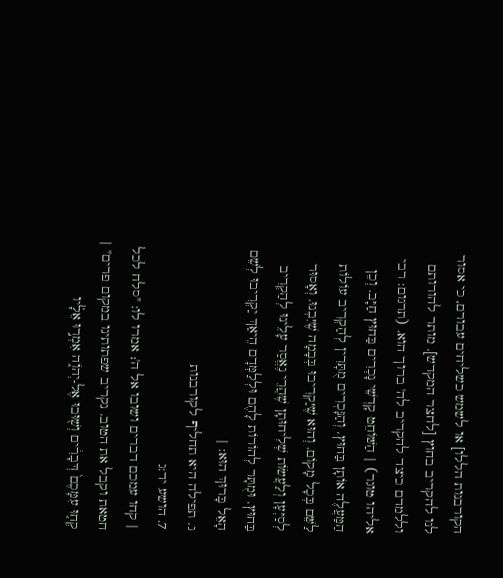הקורבנות הללו] או לשמש כשליחים עבורם, כי אסור לנו להקריב בחוץ [לחצר המקדש]. מותר להורותם וללמדם כיצד להקריב לה' ברוך הוא. (תרגום: רבי אליהו טוגר) | הַשּׁוֹחֵט קָדְשֵׁי נָכְרִים בַּחוּץ חַיָּב. וְכֵן הַמַּעֲלֶה אוֹתָן בַּחוּץ. וְהַנָּכְרִים מֻתָּרִין לְהַקְרִיב עוֹלוֹת לַשֵּׁם בְּכָל מָקוֹם. וְהוּא שֶׁיַּקְרִיבוּ בְּבָמָה שֶׁיִּבְנוּ. וְאָסוּר לְסַיְּעָן וְלַעֲשׂוֹת שְׁלִיחוּתָן שֶׁהֲרֵי נֶאֱסַר עָלֵינוּ לְהַקְרִיב בַּחוּץ. וּמֻתָּר לְהוֹרוֹת לָהֶם וּלְלַמְּדָם הֵיאַךְ יַקְרִיבוּ לְשֵׁם הָאֵל בָּרוּךְ הוּא: |
ג. תפילה היא תחליף לקורבנות
7. הושע יד:ג
| קחו עמכם דברים ושובו אל ה'; אמרו לו: "סלח לכל חטאת וקבל את הטוב. נקריב שפתותינו במקום פרים" | קְח֤וּ עִמָּכֶם֙ דְּבָרִ֔ים וְשׁ֖וּבוּ אֶל-יְהֹו֑ה אִמְר֣וּ אֵלָ֗יו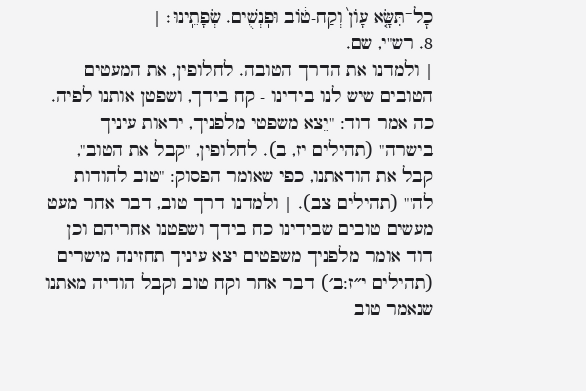כׇל־תִּשָּׂ֤א עָוֺן֙ וְקַח-ט֔וֹב וּפֽנְשֻׁים. שְׂפָתֵֽינוּ׃ |
8. רש"י, שם.
| ולמדנו את הדרך הטובה. לחלופין, את המעטים הטובים שיש לנו בידינו - קח בידך, ושפטן אותנו לפיה. כה אמר דוד: "יֵצא משפטי מלפניך, יראות עיניך בישרה" (תהילים יז, ב). לחלופין, "קבל את הטוב", קבל את הודאתנו, כפי שאומר הפסוק: "טוב להודות לה'" (תהילים צב). | ולמדנו דרך טוב, דבר אחר מעט מעשים טובים שבידינו כח בידך ושפטנו אחריהם וכן דוד אומר מלפניך משפטים יצא עיניך תחזינה מישרים (תהילים י״ז:ב׳) דבר אחר וקח טוב וקבל הודיה מאתנו שנאמר טוב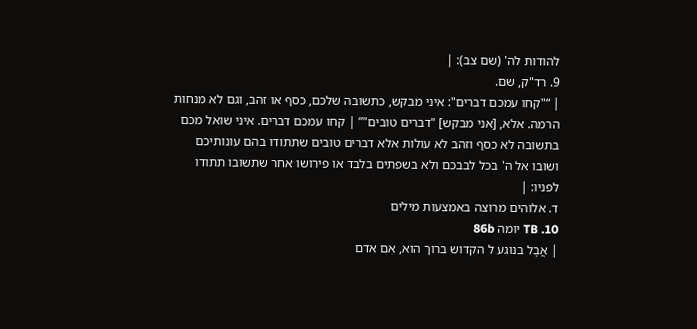להודות לה' (שם צב): |
9. רד"ק, שם.
| “"קחו עמכם דברים": איני מבקש, כתשובה שלכם, כסף או זהב, וגם לא מנחות הרמה. אלא, [אני מבקש] "דברים טובים"” | קחו עמכם דברים. איני שואל מכם בתשובה לא כסף וזהב לא עולות אלא דברים טובים שתתודו בהם עונותיכם ושובו אל ה' בכל לבבכם ולא בשפתים בלבד או פירושו אחר שתשובו תתודו לפניו: |
ד. אלוהים מרוצה באמצעות מילים
10. TB יומה 86b
| אֲבָל בנוגע ל הקדוש ברוך הוא, אִם אדם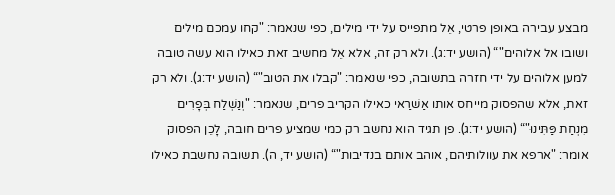מבצע עבירה באופן פרטי, אֵל מתפייס על ידי מילים, כפי שנאמר: "קחו עמכם מילים ושובו אל אלוהים"“ (הושע יד:ג). ולא רק זה, אלא אֵל מחשיב זאת כאילו הוא עשה טובה למען אלוהים על ידי חזרה בתשובה, כפי שנאמר: "קבלו את הטוב"“ (הושע יד:ג). ולא רק זאת, אלא שהפסוק מייחס אותו אַשׁרַאי כאילו הקריב פרים, שנאמר: "וְנַשְׁלַח בְּפָרִים מִנְחַת פַּתִּינוּ"“ (הושע יד:ג). פן תגיד הוא נחשב רק כמי שמציע פרים חובה, לָכֵן הפסוק אומר: "ארפא את עוולותיהם, אוהב אותם בנדיבות"“ (הושע יד, ה). תשובה נחשבת כאילו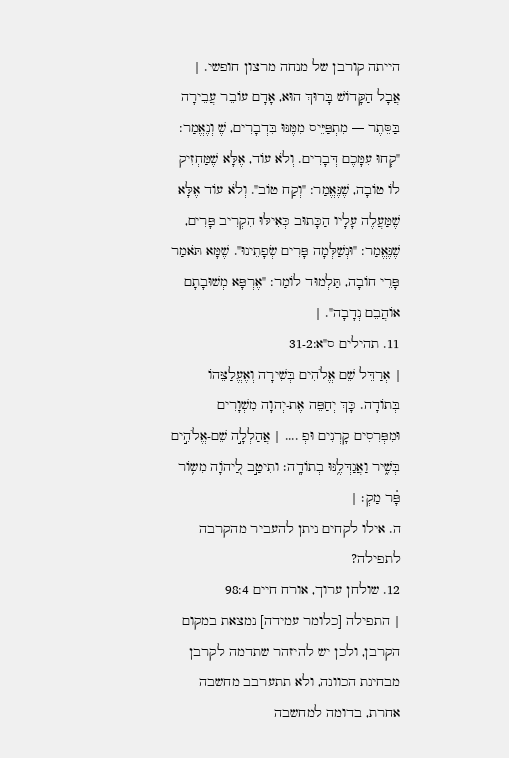הייתה קורבן של מנחה מרצון חופשי. | אֲבָל הַקָּדוֹשׁ בָּרוּךְ הוּא, אָדָם עוֹבֵר עֲבֵירָה בַּסֵּתֶר — מִתְפַּיֵּיס מִמֶּנּוּ בִּדְבָרִים, שֶׁ וְנֶאֱמַר: "קְחוּ עִמָּכֶם דְּבָרִים. וְלֹא עוֹד, אֶלָּא שֶׁמַּחְזִיק לוֹ טוֹבָה, שֶׁנֶּאֱמַר: "וְקַח טוֹב". וְלֹא עוֹד אֶלָּא שֶׁמַּעֲלֶה עָלָיו הַכָּתוּב כְּאִילּוּ הִקְרִיב פָּרִים, שֶׁנֶּאֱמַר: "וּנְשַׁלְּמָה פָּרִים שְׂפָתֵינוּ". שֶׁמָּא תֹּאמַר פָּרֵי חוֹבָה, תַּלְמוּד לוֹמַר: "אֶרְפָּא מְשׁוּבָתָם אוֹהֲבֵם נְדָבָה". |
11. תהילים ס"א:31-2
| אְרַדֵּל שֵׁם אֱלֹהִים בְּשִׁירָה וְאֶעֱלַצֵּהוֹ בְּתוֹדָה. כָּךְ יְחַפֵּה אֶת-יְהוָה מִשְׁוָרִים וּמִפְּרִסִים קָרְנִים וּפְ .... | אֲהַלְלָ֣ה שֵׁם-אֱלֹהִ֣ים בְּשִׁ֑יר וַאֲגַדְּלֶ֥נּוּ בְתוֹדָֽה׃ ותִיטַ֣ב לַ֭יהֹוָה מִש֥וֹר פָּ֗ר מַקְ׃ |
ה. אילו לקחים ניתן להעביר מהקרבה לתפילה?
12. שולחן ערוך, אורח חיים 98:4
| התפילה [כלומר עמידה] נמצאת במקום הקרבן, ולכן יש להיזהר שתדמה לקרבן מבחינת הכוונה, ולא תתערבב מחשבה אחרת, בדומה למחשבה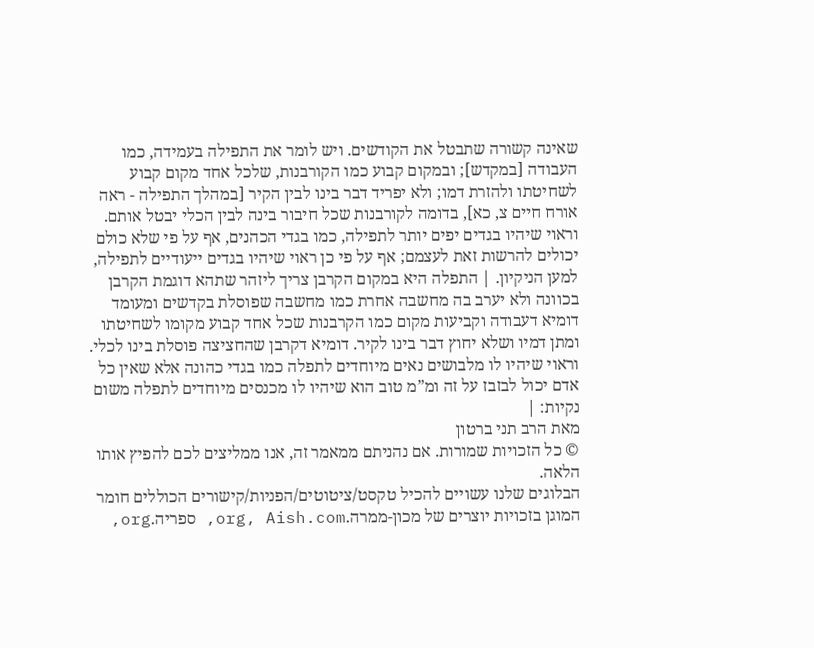שאינה קשורה שתבטל את הקודשים. ויש לומר את התפילה בעמידה, כמו העבודה [במקדש]; ובמקום קבוע כמו הקורבנות, שלכל אחד מקום קבוע לשחיטתו ולהזרת דמו; ולא יפריד דבר בינו לבין הקיר [במהלך התפילה - ראה אורח חיים צ, כא], בדומה לקורבנות שכל חיבור בינה לבין הכלי יבטל אותם. וראוי שיהיו בגדים יפים יותר לתפילה, כמו בגדי הכהנים, אף על פי שלא כולם יכולים להרשות זאת לעצמם; אף על פי כן ראוי שיהיו בגדים ייעודיים לתפילה, למען הניקיון. | התפלה היא במקום הקרבן צריך ליזהר שתהא דוגמת הקרבן בכוונה ולא יערב בה מחשבה אחרת כמו מחשבה שפוסלת בקדשים ומעומד דומיא דעבודה וקביעות מקום כמו הקרבנות שכל אחד קבוע מקומו לשחיטתו ומתן דמיו ושלא יחוץ דבר בינו לקיר. דומיא דקרבן שהחציצה פוסלת בינו לכלי. וראוי שיהיו לו מלבושים נאים מיוחדים לתפלה כמו בגדי כהונה אלא שאין כל אדם יכול לבזבז על זה ומ”מ טוב הוא שיהיו לו מכנסים מיוחדים לתפלה משום נקיות: |
מאת הרב תני ברטון
© כל הזכויות שמורות. אם נהניתם ממאמר זה, אנו ממליצים לכם להפיץ אותו הלאה.
הבלוגים שלנו עשויים להכיל טקסט/ציטוטים/הפניות/קישורים הכוללים חומר המוגן בזכויות יוצרים של מכון-ממרה.org, Aish.com, ספריה.org,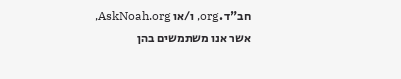חב"ד.org, ו/או AskNoah.org, אשר אנו משתמשים בהן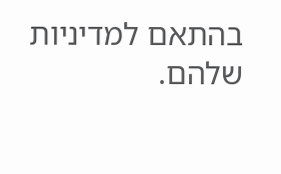בהתאם למדיניות שלהם.